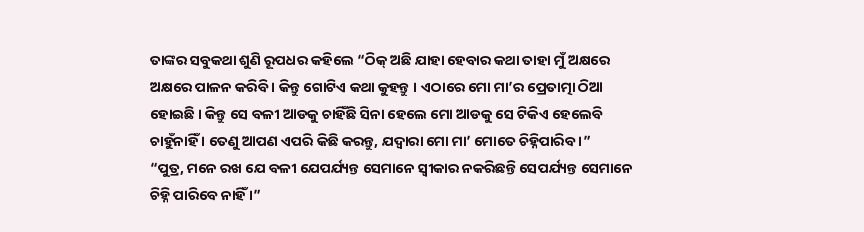ତାଙ୍କର ସବୁକଥା ଶୁଣି ରୂପଧର କହିଲେ “ଠିକ୍ ଅଛି ଯାହା ହେବାର କଥା ତାହା ମୁଁ ଅକ୍ଷରେ ଅକ୍ଷରେ ପାଳନ କରିବି । କିନ୍ତୁ ଗୋଟିଏ କଥା କୁହନ୍ତୁ । ଏଠାରେ ମୋ ମା’ର ପ୍ରେତାତ୍ମା ଠିଆ ହୋଇଛି । କିନ୍ତୁ ସେ ବଳୀ ଆଡକୁ ଚାହିଁଛି ସିନା ହେଲେ ମୋ ଆଡକୁ ସେ ଟିକିଏ ହେଲେବି ଚାହୁଁନାହିଁ । ତେଣୁ ଆପଣ ଏପରି କିଛି କରନ୍ତୁ, ଯଦ୍ୱାରା ମୋ ମା’ ମୋତେ ଚିହ୍ନିପାରିବ ।”
“ପୁତ୍ର, ମନେ ରଖ ଯେ ବଳୀ ଯେପର୍ଯ୍ୟନ୍ତ ସେମାନେ ସ୍ୱୀକାର ନକରିଛନ୍ତି ସେପର୍ଯ୍ୟନ୍ତ ସେମାନେ ଚିହ୍ନି ପାରିବେ ନାହିଁ ।”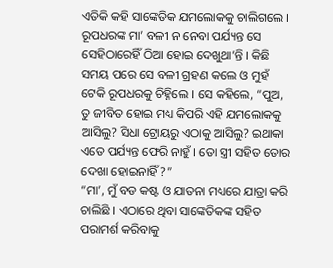ଏତିକି କହି ସାଙ୍କେତିକ ଯମଲୋକକୁ ଚାଲିଗଲେ ।
ରୂପଧରଙ୍କ ମା’ ବଳୀ ନ ନେବା ପର୍ଯ୍ୟନ୍ତ ସେ ସେହିଠାରେହିଁ ଠିଆ ହୋଇ ଦେଖୁଥା’ନ୍ତି । କିଛି ସମୟ ପରେ ସେ ବଳୀ ଗ୍ରହଣ କଲେ ଓ ମୁହଁ ଟେକି ରୂପଧରକୁ ଚିହ୍ନିଲେ । ସେ କହିଲେ, “ପୁଅ, ତୁ ଜୀବିତ ହୋଇ ମଧ୍ୟ କିପରି ଏହି ଯମଲୋକକୁ ଆସିଲୁ? ସିଧା ଟ୍ରୋୟରୁ ଏଠାକୁ ଆସିଲୁ? ଇଥାକା ଏତେ ପର୍ଯ୍ୟନ୍ତ ଫେରି ନାହୁଁ । ତୋ ସ୍ତ୍ରୀ ସହିତ ତୋର ଦେଖା ହୋଇନାହିଁ?”
“ମା’, ମୁଁ ବଡ କଷ୍ଟ ଓ ଯାତନା ମଧ୍ୟରେ ଯାତ୍ରା କରି ଚାଲିଛି । ଏଠାରେ ଥିବା ସାଙ୍କେତିକଙ୍କ ସହିତ ପରାମର୍ଶ କରିବାକୁ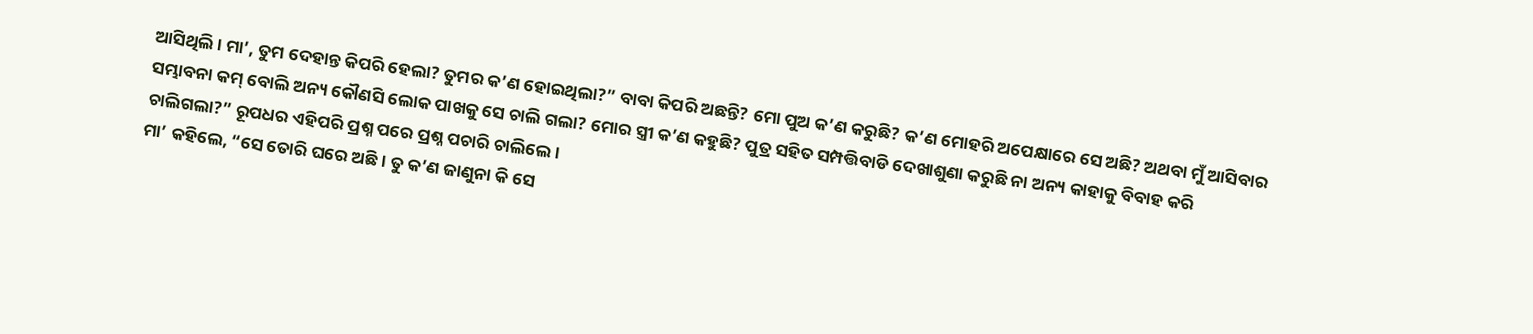ଆସିଥିଲି । ମା’, ତୁମ ଦେହାନ୍ତ କିପରି ହେଲା? ତୁମର କ’ଣ ହୋଇଥିଲା?” ବାବା କିପରି ଅଛନ୍ତି? ମୋ ପୁଅ କ’ଣ କରୁଛି? କ’ଣ ମୋହରି ଅପେକ୍ଷାରେ ସେ ଅଛି? ଅଥବା ମୁଁ ଆସିବାର ସମ୍ଭାବନା କମ୍ ବୋଲି ଅନ୍ୟ କୌଣସି ଲୋକ ପାଖକୁ ସେ ଚାଲି ଗଲା? ମୋର ସ୍ତ୍ରୀ କ’ଣ କହୁଛି? ପୁତ୍ର ସହିତ ସମ୍ପତ୍ତିବାଡି ଦେଖାଶୁଣା କରୁଛି ନା ଅନ୍ୟ କାହାକୁ ବିବାହ କରି ଚାଲିଗଲା?” ରୂପଧର ଏହିପରି ପ୍ରଶ୍ନ ପରେ ପ୍ରଶ୍ନ ପଚାରି ଚାଲିଲେ ।
ମା’ କହିଲେ, “ସେ ତୋରି ଘରେ ଅଛି । ତୁ କ’ଣ ଜାଣୁନା କି ସେ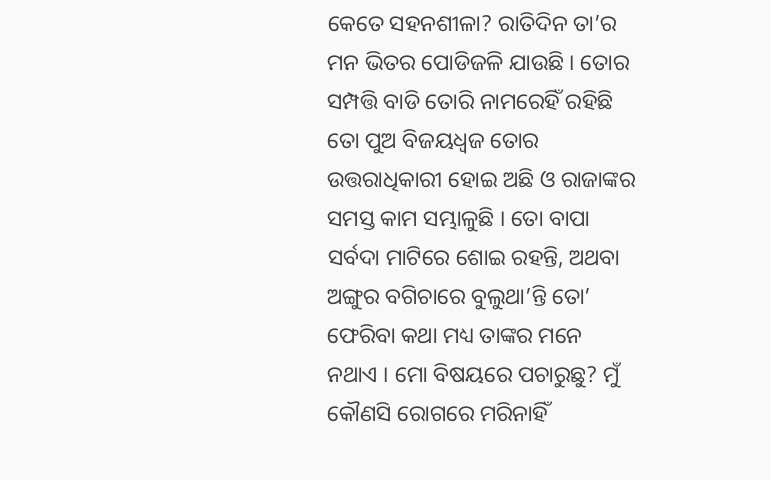କେତେ ସହନଶୀଳା? ରାତିଦିନ ତା’ର ମନ ଭିତର ପୋଡିଜଳି ଯାଉଛି । ତୋର ସମ୍ପତ୍ତି ବାଡି ତୋରି ନାମରେହିଁ ରହିଛି ତୋ ପୁଅ ବିଜୟଧ୍ୱଜ ତୋର ଉତ୍ତରାଧିକାରୀ ହୋଇ ଅଛି ଓ ରାଜାଙ୍କର ସମସ୍ତ କାମ ସମ୍ଭାଳୁଛି । ତୋ ବାପା ସର୍ବଦା ମାଟିରେ ଶୋଇ ରହନ୍ତି, ଅଥବା ଅଙ୍ଗୁର ବଗିଚାରେ ବୁଲୁଥା’ନ୍ତି ତୋ’ ଫେରିବା କଥା ମଧ୍ୟ ତାଙ୍କର ମନେ ନଥାଏ । ମୋ ବିଷୟରେ ପଚାରୁଛୁ? ମୁଁ କୌଣସି ରୋଗରେ ମରିନାହିଁ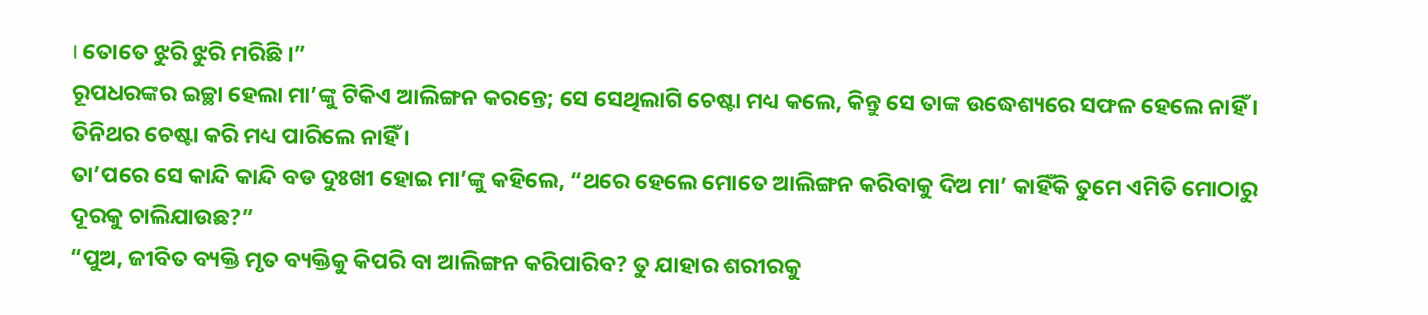। ତୋତେ ଝୁରି ଝୁରି ମରିଛି ।”
ରୂପଧରଙ୍କର ଇଚ୍ଛା ହେଲା ମା’ଙ୍କୁ ଟିକିଏ ଆଲିଙ୍ଗନ କରନ୍ତେ; ସେ ସେଥିଲାଗି ଚେଷ୍ଟା ମଧ୍ୟ କଲେ, କିନ୍ତୁ ସେ ତାଙ୍କ ଉଦ୍ଧେଶ୍ୟରେ ସଫଳ ହେଲେ ନାହିଁ । ତିନିଥର ଚେଷ୍ଟା କରି ମଧ୍ୟ ପାରିଲେ ନାହିଁ ।
ତା’ପରେ ସେ କାନ୍ଦି କାନ୍ଦି ବଡ ଦୁଃଖୀ ହୋଇ ମା’ଙ୍କୁ କହିଲେ, “ଥରେ ହେଲେ ମୋତେ ଆଲିଙ୍ଗନ କରିବାକୁ ଦିଅ ମା’ କାହିଁକି ତୁମେ ଏମିତି ମୋଠାରୁ ଦୂରକୁ ଚାଲିଯାଉଛ?”
“ପୁଅ, ଜୀବିତ ବ୍ୟକ୍ତି ମୃତ ବ୍ୟକ୍ତିକୁ କିପରି ବା ଆଲିଙ୍ଗନ କରିପାରିବ? ତୁ ଯାହାର ଶରୀରକୁ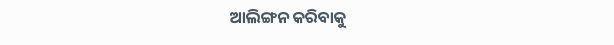ଆଲିଙ୍ଗନ କରିବାକୁ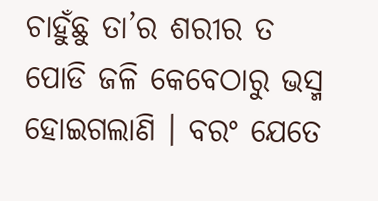ଚାହୁଁଛୁ ତା’ର ଶରୀର ତ ପୋଡି ଜଳି କେବେଠାରୁ ଭସ୍ମ ହୋଇଗଲାଣି । ବରଂ ଯେତେ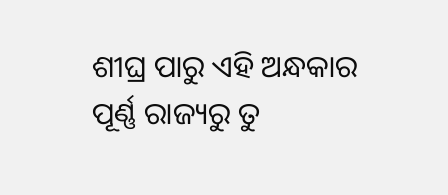ଶୀଘ୍ର ପାରୁ ଏହି ଅନ୍ଧକାର ପୂର୍ଣ୍ଣ ରାଜ୍ୟରୁ ତୁ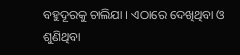ବହୁଦୂରକୁ ଚାଲିଯା । ଏଠାରେ ଦେଖିଥିବା ଓ ଶୁଣିଥିବା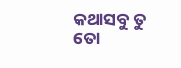କଥାସବୁ ତୁ ତୋ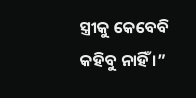ସ୍ତ୍ରୀକୁ କେବେବି କହିବୁ ନାହିଁ ।”